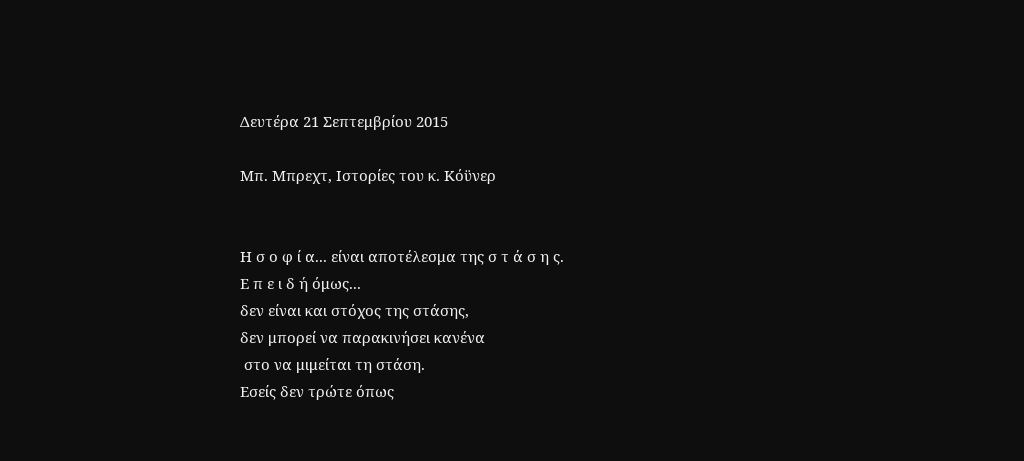Δευτέρα 21 Σεπτεμβρίου 2015

Μπ. Μπρεχτ, Ιστορίες του κ. Κόϋνερ


Η σ ο φ ί α... είναι αποτέλεσμα της σ τ ά σ η ς.
Ε π ε ι δ ή όμως...
δεν είναι και στόχος της στάσης,
δεν μπορεί να παρακινήσει κανένα
 στο να μιμείται τη στάση.
Εσείς δεν τρώτε όπως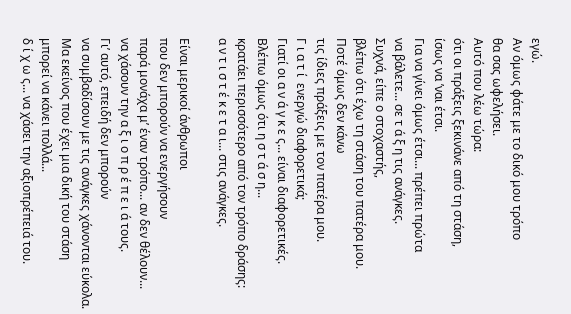εγώ.
Αν όμως φάτε με το δικό μου τρόπο
θα σας ωφελήσει.
Αυτό που λέω τώρα:
ότι οι πράξεις ξεκινάνε από τη στάση,
ίσως να ’ναι έτσι.
Για να γίνει όμως έτσι... πρέπει πρώτα
να βάλετε... σε τ ά ξ η τις ανάγκες.
Συχνά, είπε ο στοχαστής,
βλέπω ότι έχω τη στάση του πατέρα μου.
Ποτέ όμως δεν κάνω
τις ίδιες πράξεις με τον πατέρα μου.
Γ ι α τ ί  ενεργώ διαφορετικά;
Γιατί οι α ν ά γ κ ε ς... είναι διαφορετικές.
Βλέπω όμως ότι η σ τ ά σ η...
κρατάει περισσότερο από τον τρόπο δράσης:
α ν τ ι σ τ έ κ ε τ α ι... στις ανάγκες.

Είναι μερικοί άνθρωποι
που δεν μπορούν να ενεργήσουν
παρά μονάχα μ’ έναν τρόπο... αν δεν θέλουν...
να χάσουν την α ξ ι ο π ρ έ π ε ι ά τους.
Γι’ αυτό, επειδή δεν μπορούν
να συμβαδίσουν με τις ανάγκες χάνονται εύκολα.
Μα εκείνος που έχει μια δική του στάση
μπορεί να κάνει πολλά...
δ ί χ ω ς... να χάσει την αξιοπρέπειά του.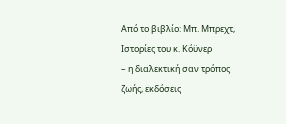Από το βιβλίο: Μπ. Μπρεχτ, Ιστορίες του κ. Κόϋνερ
– η διαλεκτική σαν τρόπος ζωής, εκδόσεις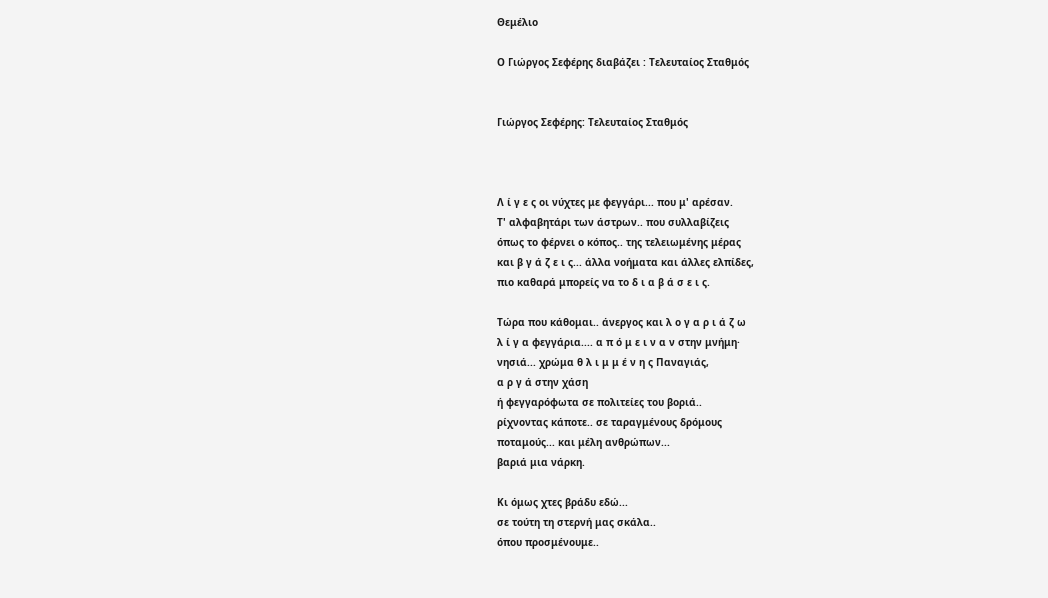Θεμέλιο

Ο Γιώργος Σεφέρης διαβάζει : Τελευταίος Σταθμός


Γιώργος Σεφέρης: Τελευταίος Σταθμός



Λ ί γ ε ς οι νύχτες με φεγγάρι... που μ' αρέσαν.
Τ' αλφαβητάρι των άστρων.. που συλλαβίζεις
όπως το φέρνει ο κόπος.. της τελειωμένης μέρας
και β γ ά ζ ε ι ς... άλλα νοήματα και άλλες ελπίδες,
πιο καθαρά μπορείς να το δ ι α β ά σ ε ι ς.

Τώρα που κάθομαι.. άνεργος και λ ο γ α ρ ι ά ζ ω
λ ί γ α φεγγάρια.... α π ό μ ε ι ν α ν στην μνήμη·
νησιά... χρώμα θ λ ι μ μ έ ν η ς Παναγιάς,
α ρ γ ά στην χάση
ή φεγγαρόφωτα σε πολιτείες του βοριά..
ρίχνοντας κάποτε.. σε ταραγμένους δρόμους
ποταμούς... και μέλη ανθρώπων...
βαριά μια νάρκη.

Κι όμως χτες βράδυ εδώ...
σε τούτη τη στερνή μας σκάλα..
όπου προσμένουμε..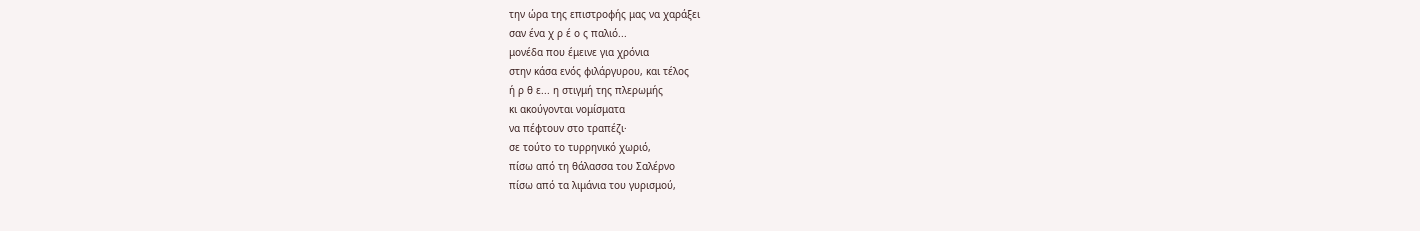την ώρα της επιστροφής μας να χαράξει
σαν ένα χ ρ έ ο ς παλιό...
μονέδα που έμεινε για χρόνια
στην κάσα ενός φιλάργυρου, και τέλος
ή ρ θ ε... η στιγμή της πλερωμής
κι ακούγονται νομίσματα
να πέφτουν στο τραπέζι·
σε τούτο το τυρρηνικό χωριό,
πίσω από τη θάλασσα του Σαλέρνο
πίσω από τα λιμάνια του γυρισμού,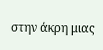στην άκρη μιας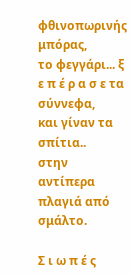φθινοπωρινής μπόρας,
το φεγγάρι... ξ ε π έ ρ α σ ε τα σύννεφα,
και γίναν τα σπίτια..
στην αντίπερα πλαγιά από σμάλτο.

Σ ι ω π έ ς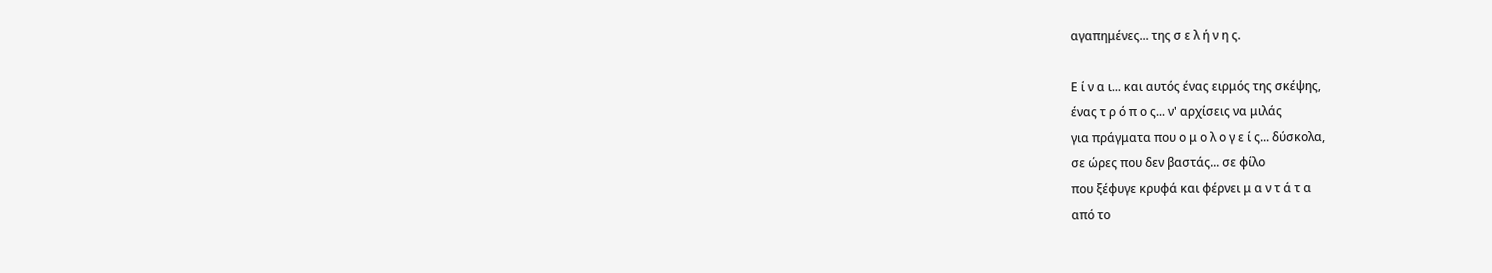αγαπημένες... της σ ε λ ή ν η ς.

Ε ί ν α ι... και αυτός ένας ειρμός της σκέψης,
ένας τ ρ ό π ο ς... ν' αρχίσεις να μιλάς
για πράγματα που ο μ ο λ ο γ ε ί ς... δύσκολα,
σε ώρες που δεν βαστάς... σε φίλο
που ξέφυγε κρυφά και φέρνει μ α ν τ ά τ α
από το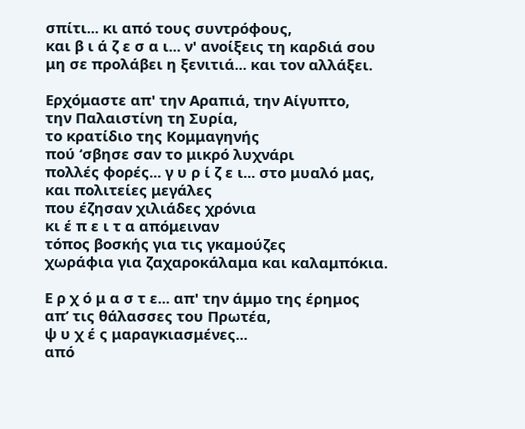σπίτι... κι από τους συντρόφους,
και β ι ά ζ ε σ α ι... ν' ανοίξεις τη καρδιά σου
μη σε προλάβει η ξενιτιά... και τον αλλάξει.

Ερχόμαστε απ' την Αραπιά, την Αίγυπτο,
την Παλαιστίνη τη Συρία,
το κρατίδιο της Κομμαγηνής
πού ‘σβησε σαν το μικρό λυχνάρι
πολλές φορές... γ υ ρ ί ζ ε ι... στο μυαλό μας,
και πολιτείες μεγάλες
που έζησαν χιλιάδες χρόνια
κι έ π ε ι τ α απόμειναν
τόπος βοσκής για τις γκαμούζες
χωράφια για ζαχαροκάλαμα και καλαμπόκια.

Ε ρ χ ό μ α σ τ ε... απ' την άμμο της έρημος
απ’ τις θάλασσες του Πρωτέα,
ψ υ χ έ ς μαραγκιασμένες...
από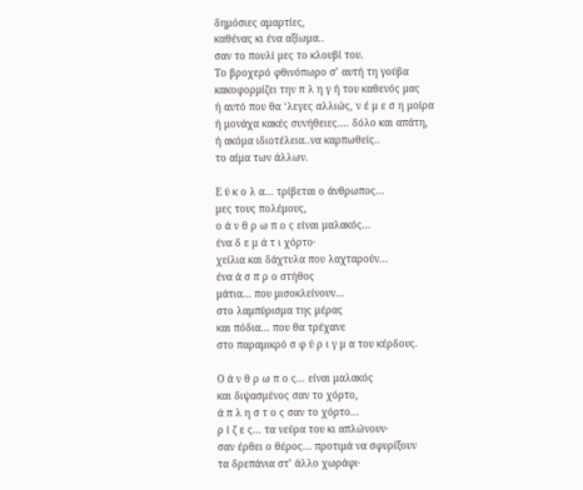δημόσιες αμαρτίες,
καθένας κι ένα αξίωμα..
σαν το πουλί μες το κλουβί του.
Το βροχερό φθινόπωρο σ’ αυτή τη γούβα
κακοφορμίζει την π λ η γ ή του καθενός μας
ή αυτό που θα ‘λεγες αλλιώς, ν έ μ ε σ η μοίρα
ή μονάχα κακές συνήθειες.... δόλο και απάτη,
ή ακόμα ιδιοτέλεια..να καρπωθείς..
το αίμα των άλλων.

Ε ύ κ ο λ α... τρίβεται ο άνθρωπος...
μες τους πολέμους,
ο ά ν θ ρ ω π ο ς είναι μαλακός...
ένα δ ε μ ά τ ι χόρτο·
χείλια και δάχτυλα που λαχταρούν...
ένα ά σ π ρ ο στήθος
μάτια... που μισοκλείνουν...
στο λαμπύρισμα της μέρας
και πόδια... που θα τρέχανε
στο παραμικρό σ φ ύ ρ ι γ μ α του κέρδους.

Ο ά ν θ ρ ω π ο ς... είναι μαλακός
και διψασμένος σαν το χόρτο,
ά π λ η σ τ ο ς σαν το χόρτο...
ρ ί ζ ε ς... τα νεύρα του κι απλώνουν·
σαν έρθει ο θέρος... προτιμά να σφυρίξουν
τα δρεπάνια στ’ άλλο χωράφι·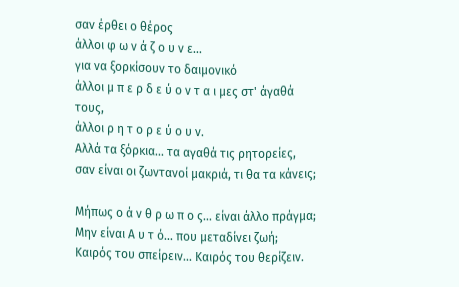σαν έρθει ο θέρος
άλλοι φ ω ν ά ζ ο υ ν ε...
για να ξορκίσουν το δαιμονικό
άλλοι μ π ε ρ δ ε ύ ο ν τ α ι μες στ' άγαθά τους,
άλλοι ρ η τ ο ρ ε ύ ο υ ν.
Αλλά τα ξόρκια... τα αγαθά τις ρητορείες,
σαν είναι οι ζωντανοί μακριά, τι θα τα κάνεις;

Μήπως ο ά ν θ ρ ω π ο ς... είναι άλλο πράγμα;
Μην είναι Α υ τ ό... που μεταδίνει ζωή;
Καιρός του σπείρειν... Καιρός του θερίζειν.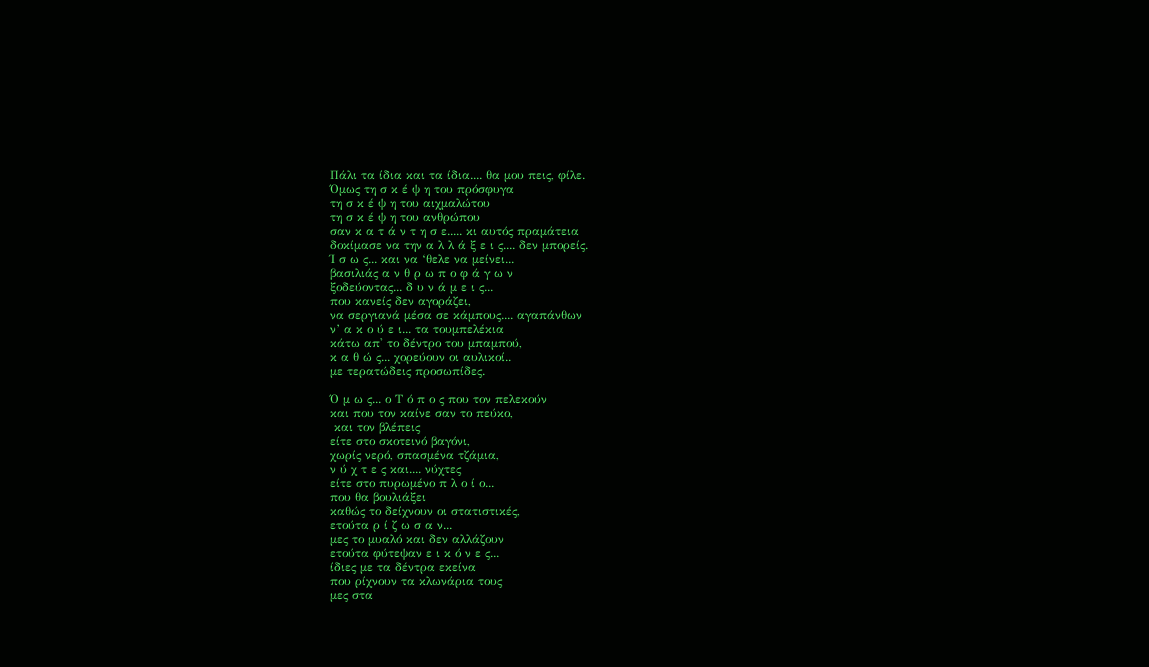Πάλι τα ίδια και τα ίδια.... θα μου πεις, φίλε.
Όμως τη σ κ έ ψ η του πρόσφυγα
τη σ κ έ ψ η του αιχμαλώτου
τη σ κ έ ψ η του ανθρώπου
σαν κ α τ ά ν τ η σ ε..... κι αυτός πραμάτεια
δοκίμασε να την α λ λ ά ξ ε ι ς.... δεν μπορείς.
Ί σ ω ς... και να ‘θελε να μείνει...
βασιλιάς α ν θ ρ ω π ο φ ά γ ω ν
ξοδεύοντας... δ υ ν ά μ ε ι ς...
που κανείς δεν αγοράζει,
να σεργιανά μέσα σε κάμπους.... αγαπάνθων
ν’ α κ ο ύ ε ι... τα τουμπελέκια
κάτω απ' το δέντρο του μπαμπού,
κ α θ ώ ς... χορεύουν οι αυλικοί..
με τερατώδεις προσωπίδες.

Ό μ ω ς... ο Τ ό π ο ς που τον πελεκούν
και που τον καίνε σαν το πεύκο,
 και τον βλέπεις
είτε στο σκοτεινό βαγόνι,
χωρίς νερό, σπασμένα τζάμια,
ν ύ χ τ ε ς και.... νύχτες
είτε στο πυρωμένο π λ ο ί ο...
που θα βουλιάξει
καθώς το δείχνουν οι στατιστικές,
ετούτα ρ ί ζ ω σ α ν...
μες το μυαλό και δεν αλλάζουν
ετούτα φύτεψαν ε ι κ ό ν ε ς...
ίδιες με τα δέντρα εκείνα
που ρίχνουν τα κλωνάρια τους
μες στα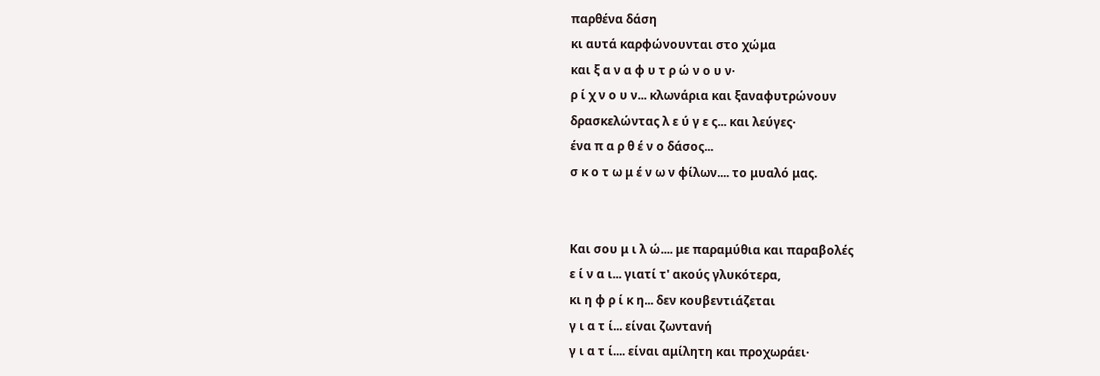παρθένα δάση
κι αυτά καρφώνουνται στο χώμα
και ξ α ν α φ υ τ ρ ώ ν ο υ ν·
ρ ί χ ν ο υ ν... κλωνάρια και ξαναφυτρώνουν
δρασκελώντας λ ε ύ γ ε ς... και λεύγες·
ένα π α ρ θ έ ν ο δάσος...
σ κ ο τ ω μ έ ν ω ν φίλων.... το μυαλό μας.


Και σου μ ι λ ώ.... με παραμύθια και παραβολές
ε ί ν α ι... γιατί τ' ακούς γλυκότερα,
κι η φ ρ ί κ η... δεν κουβεντιάζεται
γ ι α τ ί... είναι ζωντανή
γ ι α τ ί.... είναι αμίλητη και προχωράει·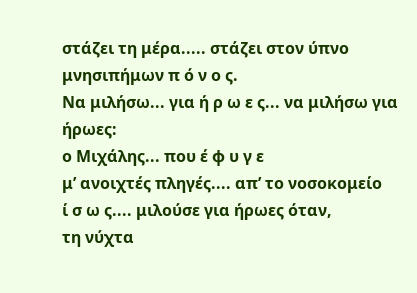στάζει τη μέρα..... στάζει στον ύπνο
μνησιπήμων π ό ν ο ς.
Να μιλήσω... για ή ρ ω ε ς... να μιλήσω για ήρωες:
ο Μιχάλης... που έ φ υ γ ε
μ’ ανοιχτές πληγές.... απ’ το νοσοκομείο
ί σ ω ς.... μιλούσε για ήρωες όταν,
τη νύχτα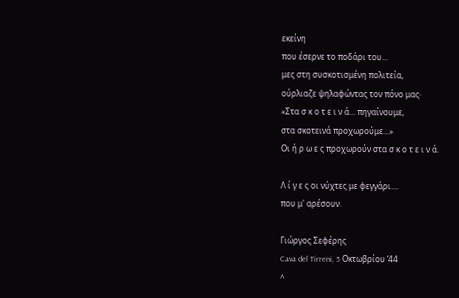εκείνη
που έσερνε το ποδάρι του...
μες στη συσκοτισμένη πολιτεία,
ούρλιαζε ψηλαφώντας τον πόνο μας·
«Στα σ κ ο τ ε ι ν ά... πηγαίνουμε,
στα σκοτεινά προχωρούμε...»
Οι ή ρ ω ε ς προχωρούν στα σ κ ο τ ε ι ν ά.

Λ ί γ ε ς οι νύχτες με φεγγάρι....
που μ' αρέσουν.

Γιώργος Σεφέρης
Cava del Tirreni, 5 Οκτωβρίου ‘44
^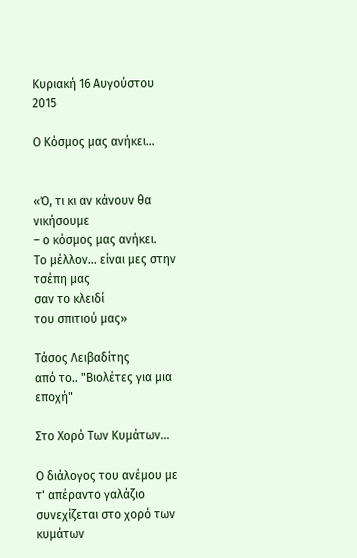Κυριακή 16 Αυγούστου 2015

Ο Κόσμος μας ανήκει...


«Ό, τι κι αν κάνουν θα νικήσουμε
– ο κόσμος μας ανήκει.
Το μέλλον… είναι μες στην τσέπη μας
σαν το κλειδί
του σπιτιού μας»

Τάσος Λειβαδίτης
από το.. "Βιολέτες για μια εποχή"

Στο Χορό Των Κυμάτων…

Ο διάλογος του ανέμου με τ' απέραντο γαλάζιο
συνεχίζεται στο χορό των κυμάτων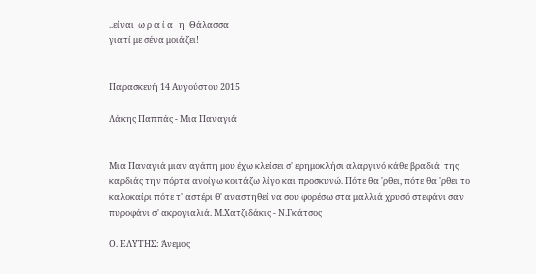..είναι  ω ρ α ί α   η  Θάλασσα
γιατί με σένα μοιάζει!


Παρασκευή 14 Αυγούστου 2015

Λάκης Παππάς - Μια Παναγιά


Μια Παναγιά μιαν αγάπη μου έχω κλείσει σ' ερημοκλήσι αλαργινό κάθε βραδιά  της καρδιάς την πόρτα ανοίγω κοιτάζω λίγο και προσκυνώ. Πότε θα 'ρθει, πότε θα 'ρθει το καλοκαίρι πότε τ' αστέρι θ' αναστηθεί να σου φορέσω στα μαλλιά χρυσό στεφάνι σαν πυροφάνι σ' ακρογιαλιά. Μ.Χατζιδάκις - Ν.Γκάτσος

Ο. ΕΛΥΤΗΣ: Άνεμος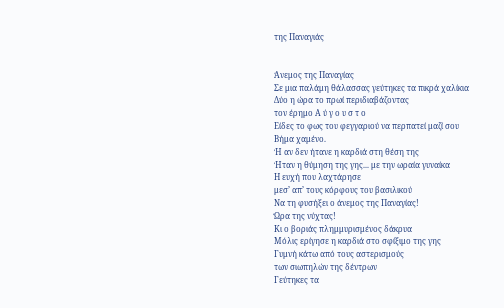της Παναγιάς


Άνεμος της Παναγίας
Σε μια παλάμη θάλασσας γεύτηκες τα πικρά χαλίκια
Δύο η ώρα το πρωί περιδιαβάζοντας
τον έρημο Α ύ γ ο υ σ τ ο
Είδες το φως του φεγγαριού να περπατεί μαζί σου
Βήμα χαμένο.
Ή αν δεν ήτανε η καρδιά στη θέση της
Ήταν η θύμηση της γης... με την ωραία γυναίκα
Η ευχή που λαχτάρησε
μεσ’ απ’ τους κόρφους του βασιλικού
Να τη φυσήξει ο άνεμος της Παναγίας!
Ώρα της νύχτας!
Κι ο βοριάς πλημμυρισμένος δάκρυα
Μόλις ερίγησε η καρδιά στο σφίξιμο της γης
Γυμνή κάτω από τους αστερισμούς
των σιωπηλών της δέντρων
Γεύτηκες τα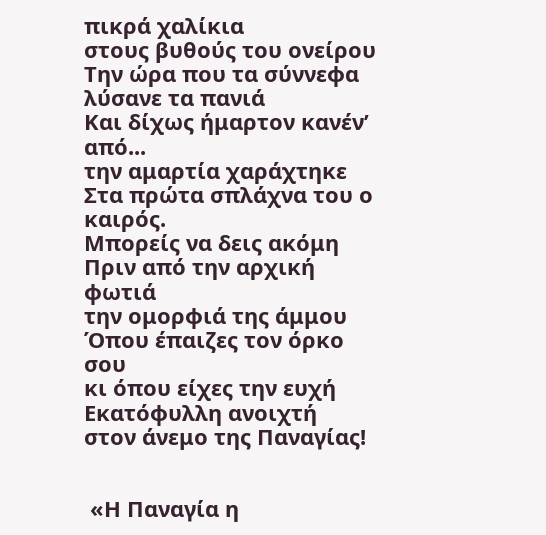πικρά χαλίκια
στους βυθούς του ονείρου
Την ώρα που τα σύννεφα λύσανε τα πανιά
Και δίχως ήμαρτον κανέν’ από...
την αμαρτία χαράχτηκε
Στα πρώτα σπλάχνα του ο καιρός.
Μπορείς να δεις ακόμη
Πριν από την αρχική φωτιά
την ομορφιά της άμμου
Όπου έπαιζες τον όρκο σου
κι όπου είχες την ευχή
Εκατόφυλλη ανοιχτή
στον άνεμο της Παναγίας!


 «Η Παναγία η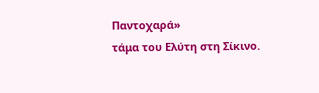Παντοχαρά»
τάμα του Ελύτη στη Σίκινο.